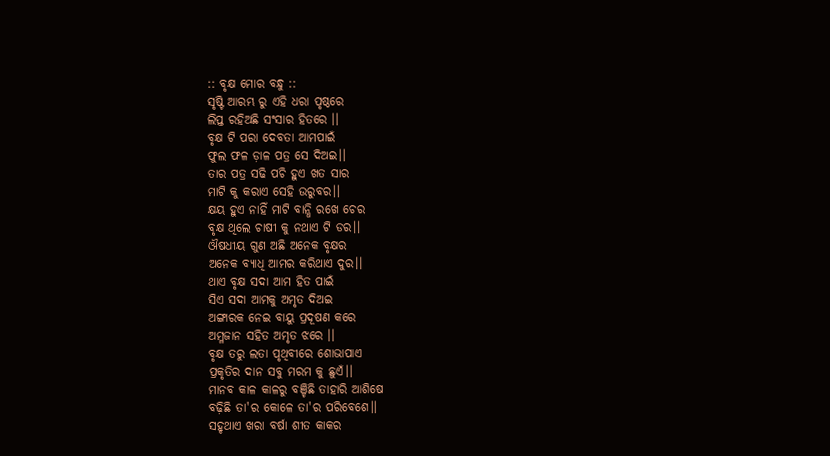:: ବୃକ୍ଷ ମୋର ବନ୍ଧୁ ::
ସୃଷ୍ଟି ଆରମ୍ଭ ରୁ ଏହି ଧରା ପୃଷ୍ଠରେ
ଲିପ୍ତ ରହିଅଛି ସଂସାର ହିତରେ ।।
ବୃକ୍ଷ ଟି ପରା ଦେବତା ଆମପାଇଁ
ଫୁଲ ଫଳ ଡ଼ାଳ ପତ୍ର ସେ ଦିଅଇ।।
ତାର ପତ୍ର ସଢି ପଚି ହୁଏ ଖତ ସାର
ମାଟି କୁ କରାଏ ସେହି ଉରୁବର।।
କ୍ଷୟ ହୁଏ ନାହିଁ ମାଟି ବାନ୍ଧି ରଖେ ଚେର
ବୃକ୍ଷ ଥିଲେ ଚାଷୀ କୁ ନଥାଏ ଟି ଡର।।
ଔଷଧୀୟ ଗୁଣ ଅଛି ଅନେକ ବୃକ୍ଷର
ଅନେକ ବ୍ୟାଧି ଆମର କରିଥାଏ ଦୁର।।
ଥାଏ ବୃକ୍ଷ ସଦା ଆମ ହିତ ପାଇଁ
ସିଏ ସଦା ଆମକୁ ଅମୃତ ଦିଅଇ
ଅଙ୍ଗାରକ ନେଇ ବାୟୁ ପ୍ରଦୂଷଣ କରେ
ଅମ୍ଳଜାନ ସହିତ ଅମୃତ ଝରେ ।।
ବୃକ୍ଷ ତରୁ ଲତା ପୃଥିବୀରେ ଶୋଭାପାଏ
ପ୍ରକୃତିର ଦାନ ସବୁ ମରମ କୁ ଛୁଏଁ।।
ମାନବ କାଳ କାଳରୁ ବଞ୍ଚିଛି ତାହାରି ଆଶିଷେ
ବଢ଼ିଛି ତା'ର କୋଳେ ତା'ର ପରିବେଶେ।।
ସହୃଥାଏ ଖରା ବର୍ଷା ଶୀତ କାକର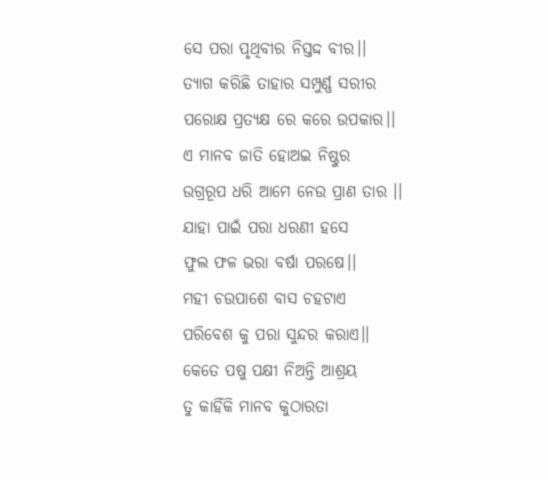ସେ ପରା ପୃଥିବୀର ନିସ୍ତଦ୍ଦ ବୀର।।
ତ୍ୟାଗ କରିଛି ତାହାର ସମ୍ପୁର୍ଣ୍ଣ ସରୀର
ପରୋକ୍ଷ ପ୍ରତ୍ୟକ୍ଷ ରେ କରେ ଉପକାର।।
ଏ ମାନବ ଜାତି ହୋଅଇ ନିଷ୍ଠୁର
ଉଗ୍ରରୂପ ଧରି ଆମେ ନେଉ ପ୍ରାଣ ତାର ।।
ଯାହା ପାଇଁ ପରା ଧରଣୀ ହସେ
ଫୁଲ ଫଳ ଭରା ବର୍ଷା ପରଷେ।।
ମହୀ ଚଉପାଶେ ବାସ ଚହଟାଏ
ପରିବେଶ କୁ ପରା ସୁନ୍ଦର କରାଏ।।
କେତେ ପଷୁ ପକ୍ଷୀ ନିଅନ୍ତି ଆଶ୍ରୟ
ତୁ କାହିଁକି ମାନବ କୁଠାରତା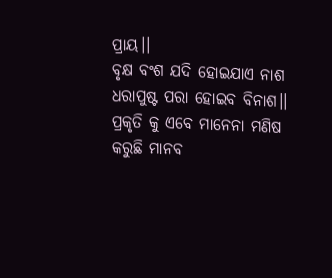ପ୍ରାୟ।।
ବୃକ୍ଷ ବଂଶ ଯଦି ହୋଇଯାଏ ନାଶ
ଧରାପୁଷ୍ଟ ପରା ହୋଇବ ବିନାଶ।।
ପ୍ରକୃତି କୁ ଏବେ ମାନେନା ମଣିଷ
କରୁଛି ମାନବ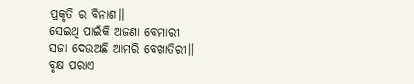ପ୍ରକୃତି ର ବିନାଶ।।
ସେଇଥି ପାଇଁକି ଅଜଣା ବେମାରୀ
ସଜା ଦେଉଅଛି ଆମରି ବେଖାତିରୀ।।
ବୃକ୍ଷ ପରାଏ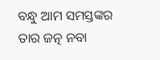ବନ୍ଧୁ ଆମ ସମସ୍ତଙ୍କର
ତାର ଜତ୍ନ ନବା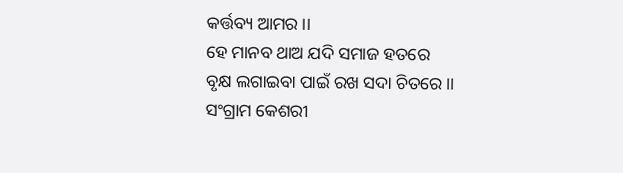କର୍ତ୍ତବ୍ୟ ଆମର ।।
ହେ ମାନବ ଥାଅ ଯଦି ସମାଜ ହତରେ
ବୃକ୍ଷ ଲଗାଇବା ପାଇଁ ରଖ ସଦା ଚିତରେ।।
ସଂଗ୍ରାମ କେଶରୀ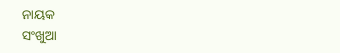ନାୟକ
ସଂଖୁଆ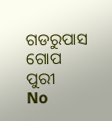ଗଡରୁପାସ ଗୋପ ପୁରୀ
No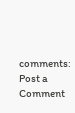comments:
Post a Comment